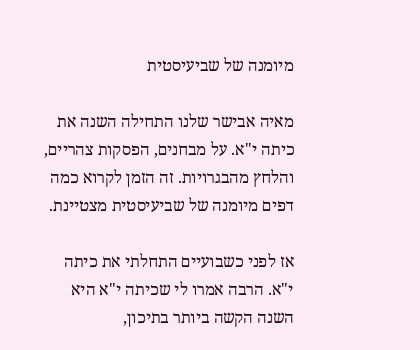מיומנה של שביעיסטית

מאיה אבישר שלנו התחילה השנה את כיתה י"א. על מבחנים, הפסקות צהריים, והלחץ מהבגרויות. זה הזמן לקרוא כמה דפים מיומנה של שביעיסטית מצטיינת.

אז לפני כשבועיים התחלתי את כיתה י"א. הרבה אמרו לי שכיתה י"א היא השנה הקשה ביותר בתיכון,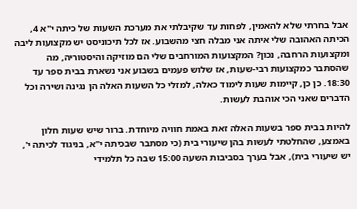אבל בחרתי שלא להאמין, לפחות עד שקיבלתי את מערכת השעות של כיתה י"א 4, הכיתה האהובה שלי איתה אני מבלה חצי מהשבוע. אז לכל תיכוניסט יש מקצועות ליבה ומקצועות הרחבה, נכון? המקצועות המורחבים שלי הם מוזיקה והיסטוריה, מה שהסתבר כמקצועות רבי-שעות, אז שלוש פעמים בשבוע אני נשארת בבית ספר עד 18:30. כן כן, קיימות שעות לימוד כאלה, למזלי כל השעות האלה הן נגינה ושירה וכל הדברים שאני הכי אוהבת לעשות.

להיות בבית ספר בשעות האלה זאת באמת חוויה מיוחדת. ברור שיש שעות חלון באמצע, שהחלטתי לעשות בהן שיעורי בית (כי מסתבר שבכיתה י"א, בניגוד לכיתה י', יש שיעורי בית), אבל בערך בסביבות השעה 15:00 שבה כל תלמידי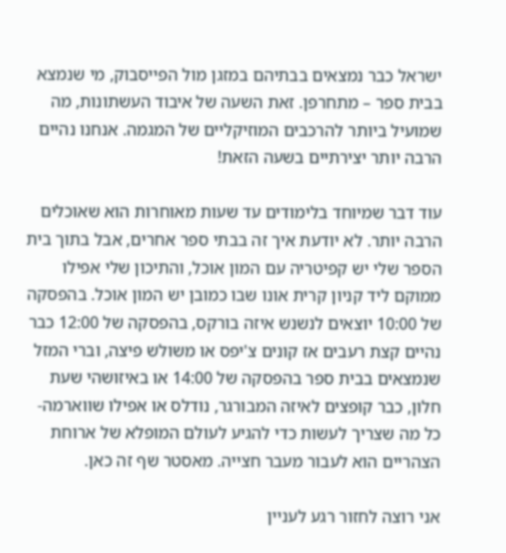ישראל כבר נמצאים בבתיהם במזגן מול הפייסבוק, מי שנמצא בבית ספר – מתחרפן. זאת השעה של איבוד העשתונות, מה שמועיל ביותר להרכבים המוזיקליים של המגמה. אנחנו נהיים הרבה יותר יצירתיים בשעה הזאת!

עוד דבר שמיוחד בלימודים עד שעות מאוחרות הוא שאוכלים הרבה יותר. לא יודעת איך זה בבתי ספר אחרים, אבל בתוך בית הספר שלי יש קפיטריה עם המון אוכל, והתיכון שלי אפילו ממוקם ליד קניון קרית אונו שבו כמובן יש המון אוכל. בהפסקה של 10:00 יוצאים לנשנש איזה בורקס, בהפסקה של 12:00 כבר נהיים קצת רעבים אז קונים צ'יפס או משולש פיצה, וברי המזל שנמצאים בבית ספר בהפסקה של 14:00 או באיזושהי שעת חלון, כבר קופצים לאיזה המבורגר, נודלס או אפילו שווארמה- כל מה שצריך לעשות כדי להגיע לעולם המופלא של ארוחת הצהריים הוא לעבור מעבר חצייה. מאסטר שף זה כאן.

אני רוצה לחזור רגע לעניין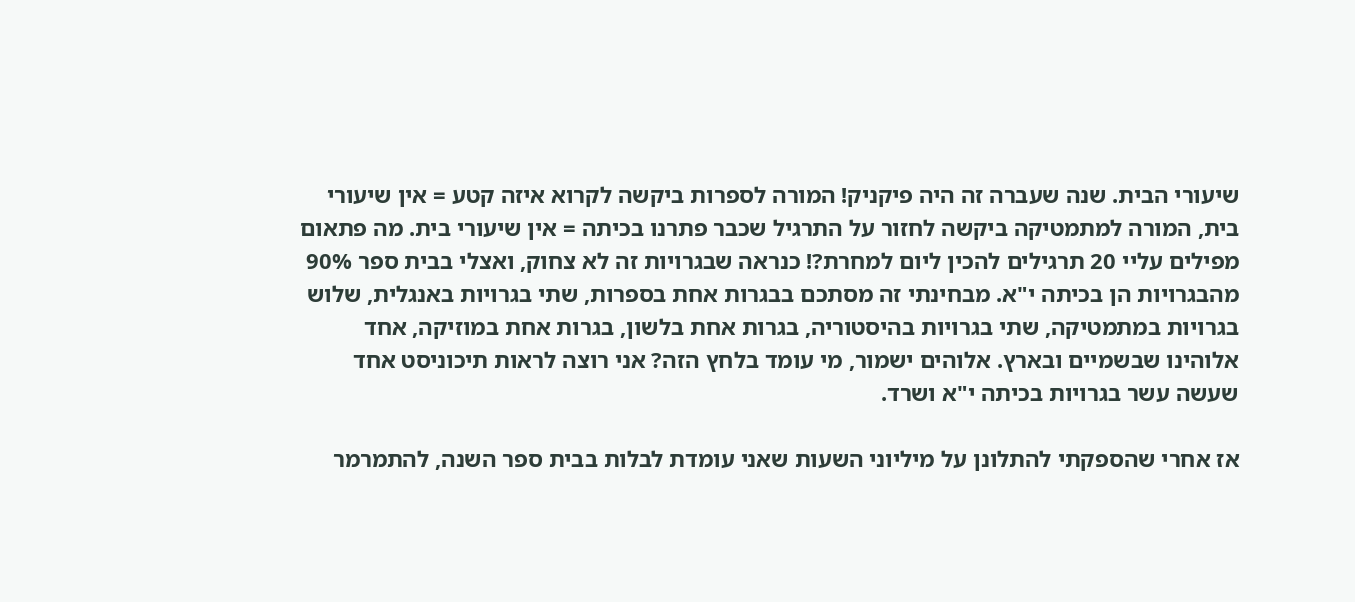שיעורי הבית. שנה שעברה זה היה פיקניק! המורה לספרות ביקשה לקרוא איזה קטע = אין שיעורי בית, המורה למתמטיקה ביקשה לחזור על התרגיל שכבר פתרנו בכיתה = אין שיעורי בית. מה פתאום מפילים עליי 20 תרגילים להכין ליום למחרת?! כנראה שבגרויות זה לא צחוק, ואצלי בבית ספר 90% מהבגרויות הן בכיתה י"א. מבחינתי זה מסתכם בבגרות אחת בספרות, שתי בגרויות באנגלית, שלוש בגרויות במתמטיקה, שתי בגרויות בהיסטוריה, בגרות אחת בלשון, בגרות אחת במוזיקה, אחד אלוהינו שבשמיים ובארץ. אלוהים ישמור, מי עומד בלחץ הזה? אני רוצה לראות תיכוניסט אחד שעשה עשר בגרויות בכיתה י"א ושרד.

אז אחרי שהספקתי להתלונן על מיליוני השעות שאני עומדת לבלות בבית ספר השנה, להתמרמר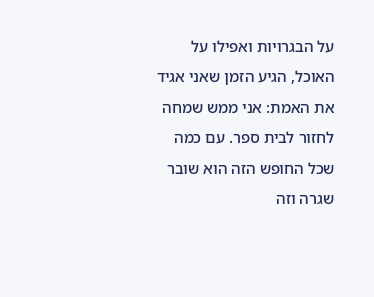על הבגרויות ואפילו על האוכל, הגיע הזמן שאני אגיד את האמת: אני ממש שמחה לחזור לבית ספר. עם כמה שכל החופש הזה הוא שובר שגרה וזה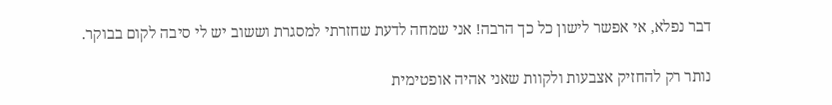דבר נפלא, אי אפשר לישון כל כך הרבה! אני שמחה לדעת שחזרתי למסגרת וששוב יש לי סיבה לקום בבוקר.

נותר רק להחזיק אצבעות ולקוות שאני אהיה אופטימית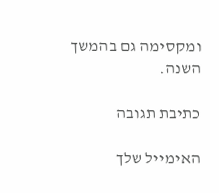ומקסימה גם בהמשך השנה.

כתיבת תגובה

האימייל שלך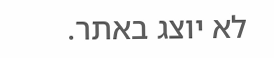לא יוצג באתר.